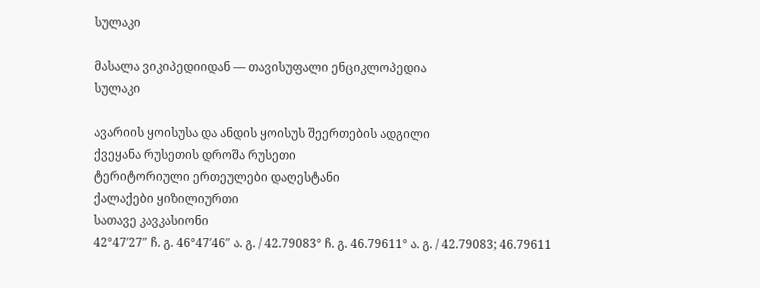სულაკი

მასალა ვიკიპედიიდან — თავისუფალი ენციკლოპედია
სულაკი

ავარიის ყოისუსა და ანდის ყოისუს შეერთების ადგილი
ქვეყანა რუსეთის დროშა რუსეთი
ტერიტორიული ერთეულები დაღესტანი
ქალაქები ყიზილიურთი
სათავე კავკასიონი
42°47′27″ ჩ. გ. 46°47′46″ ა. გ. / 42.79083° ჩ. გ. 46.79611° ა. გ. / 42.79083; 46.79611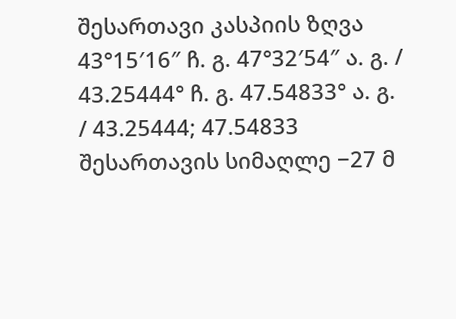შესართავი კასპიის ზღვა
43°15′16″ ჩ. გ. 47°32′54″ ა. გ. / 43.25444° ჩ. გ. 47.54833° ა. გ. / 43.25444; 47.54833
შესართავის სიმაღლე −27 მ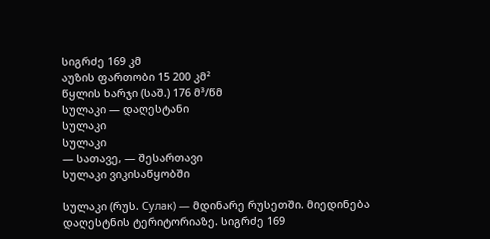სიგრძე 169 კმ
აუზის ფართობი 15 200 კმ²
წყლის ხარჯი (საშ.) 176 მ³/წმ
სულაკი — დაღესტანი
სულაკი
სულაკი
— სათავე, — შესართავი
სულაკი ვიკისაწყობში

სულაკი (რუს. Сулак) — მდინარე რუსეთში. მიედინება დაღესტნის ტერიტორიაზე. სიგრძე 169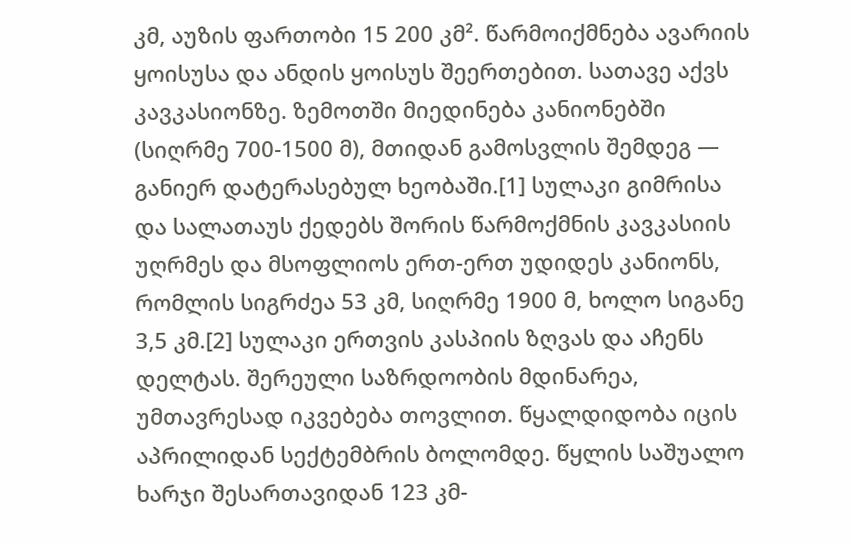კმ, აუზის ფართობი 15 200 კმ². წარმოიქმნება ავარიის ყოისუსა და ანდის ყოისუს შეერთებით. სათავე აქვს კავკასიონზე. ზემოთში მიედინება კანიონებში (სიღრმე 700-1500 მ), მთიდან გამოსვლის შემდეგ — განიერ დატერასებულ ხეობაში.[1] სულაკი გიმრისა და სალათაუს ქედებს შორის წარმოქმნის კავკასიის უღრმეს და მსოფლიოს ერთ-ერთ უდიდეს კანიონს, რომლის სიგრძეა 53 კმ, სიღრმე 1900 მ, ხოლო სიგანე 3,5 კმ.[2] სულაკი ერთვის კასპიის ზღვას და აჩენს დელტას. შერეული საზრდოობის მდინარეა, უმთავრესად იკვებება თოვლით. წყალდიდობა იცის აპრილიდან სექტემბრის ბოლომდე. წყლის საშუალო ხარჯი შესართავიდან 123 კმ-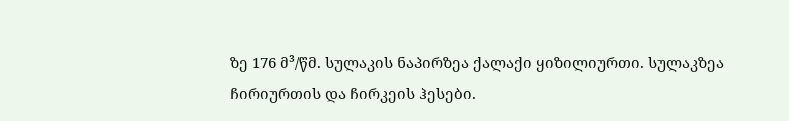ზე 176 მ³/წმ. სულაკის ნაპირზეა ქალაქი ყიზილიურთი. სულაკზეა ჩირიურთის და ჩირკეის ჰესები.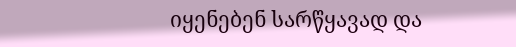იყენებენ სარწყავად და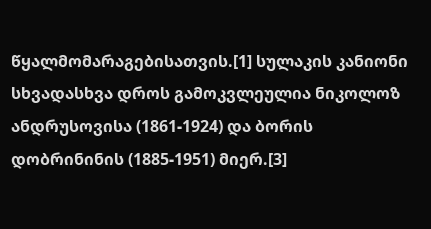წყალმომარაგებისათვის.[1] სულაკის კანიონი სხვადასხვა დროს გამოკვლეულია ნიკოლოზ ანდრუსოვისა (1861-1924) და ბორის დობრინინის (1885-1951) მიერ.[3]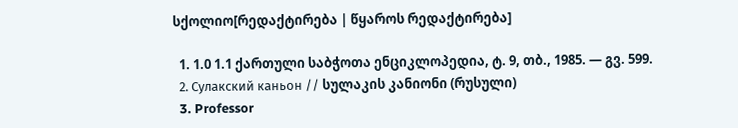სქოლიო[რედაქტირება | წყაროს რედაქტირება]

  1. 1.0 1.1 ქართული საბჭოთა ენციკლოპედია, ტ. 9, თბ., 1985. — გვ. 599.
  2. Сулакский каньон // სულაკის კანიონი (რუსული)
  3. Professor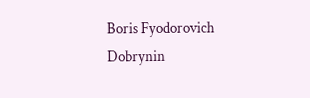Boris Fyodorovich Dobrynin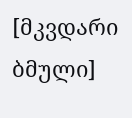[მკვდარი ბმული]